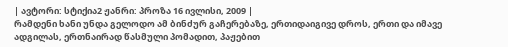| ავტორი: სტიქია2 ჟანრი: პროზა 16 ივლისი, 2009 |
რამდენი ხანი უნდა გელოდო ამ ბინძურ გაჩერებაზე, ერთიდაიგივე დროს, ერთი და იმავე ადგილას, ერთნაირად წასმული პომადით, პაჟებით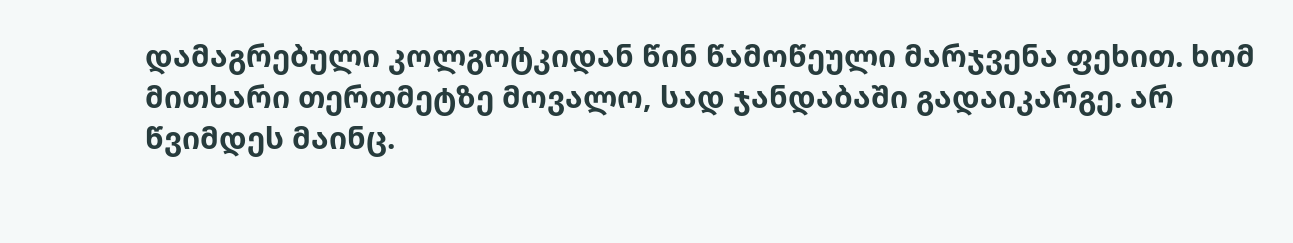დამაგრებული კოლგოტკიდან წინ წამოწეული მარჯვენა ფეხით. ხომ მითხარი თერთმეტზე მოვალო, სად ჯანდაბაში გადაიკარგე. არ წვიმდეს მაინც.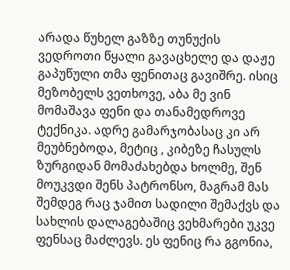არადა წუხელ გაზზე თუნუქის ვედროთი წყალი გავაცხელე და დაჟე გაპუწული თმა ფენითაც გავიშრე. ისიც მეზობელს ვეთხოვე, აბა მე ვინ მომაშავა ფენი და თანამედროვე ტექნიკა. ადრე გამარჯობასაც კი არ მეუბნებოდა, მეტიც , კიბეზე ჩასულს ზურგიდან მომაძახებდა ხოლმე, შენ მოუკვდი შენს პატრონსო, მაგრამ მას შემდეგ რაც ჯამით სადილი შემაქვს და სახლის დალაგებაშიც ვეხმარები უკვე ფენსაც მაძლევს. ეს ფენიც რა გგონია,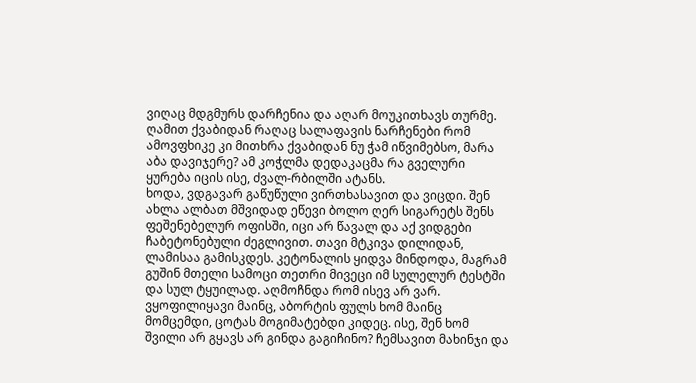ვიღაც მდგმურს დარჩენია და აღარ მოუკითხავს თურმე. ღამით ქვაბიდან რაღაც სალაფავის ნარჩენები რომ ამოვფხიკე კი მითხრა ქვაბიდან ნუ ჭამ იწვიმებსო, მარა აბა დავიჯერე? ამ კოჭლმა დედაკაცმა რა გველური ყურება იცის ისე, ძვალ-რბილში ატანს.
ხოდა, ვდგავარ გაწუწული ვირთხასავით და ვიცდი. შენ ახლა ალბათ მშვიდად ეწევი ბოლო ღერ სიგარეტს შენს ფეშენებელურ ოფისში, იცი არ წავალ და აქ ვიდგები ჩაბეტონებული ძეგლივით. თავი მტკივა დილიდან, ლამისაა გამისკდეს. კეტონალის ყიდვა მინდოდა, მაგრამ გუშინ მთელი სამოცი თეთრი მივეცი იმ სულელურ ტესტში და სულ ტყუილად. აღმოჩნდა რომ ისევ არ ვარ. ვყოფილიყავი მაინც, აბორტის ფულს ხომ მაინც მომცემდი, ცოტას მოგიმატებდი კიდეც. ისე, შენ ხომ შვილი არ გყავს არ გინდა გაგიჩინო? ჩემსავით მახინჯი და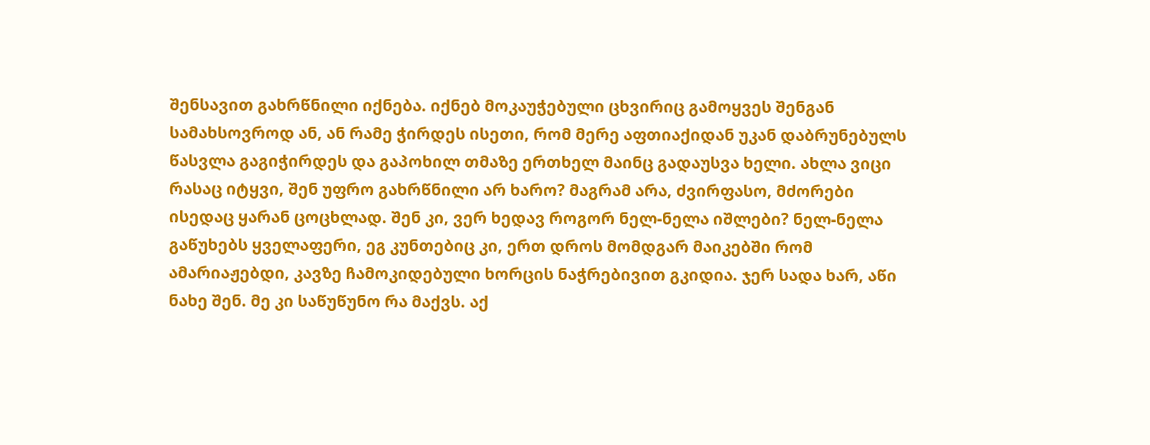შენსავით გახრწნილი იქნება. იქნებ მოკაუჭებული ცხვირიც გამოყვეს შენგან სამახსოვროდ ან, ან რამე ჭირდეს ისეთი, რომ მერე აფთიაქიდან უკან დაბრუნებულს წასვლა გაგიჭირდეს და გაპოხილ თმაზე ერთხელ მაინც გადაუსვა ხელი. ახლა ვიცი რასაც იტყვი, შენ უფრო გახრწნილი არ ხარო? მაგრამ არა, ძვირფასო, მძორები ისედაც ყარან ცოცხლად. შენ კი, ვერ ხედავ როგორ ნელ-ნელა იშლები? ნელ-ნელა გაწუხებს ყველაფერი, ეგ კუნთებიც კი, ერთ დროს მომდგარ მაიკებში რომ ამარიაჟებდი, კავზე ჩამოკიდებული ხორცის ნაჭრებივით გკიდია. ჯერ სადა ხარ, აწი ნახე შენ. მე კი საწუწუნო რა მაქვს. აქ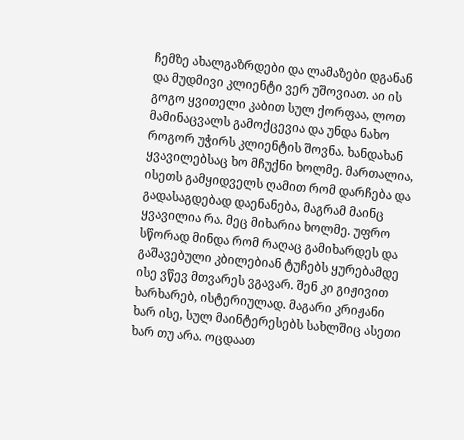ჩემზე ახალგაზრდები და ლამაზები დგანან და მუდმივი კლიენტი ვერ უშოვიათ. აი ის გოგო ყვითელი კაბით სულ ქორფაა, ლოთ მამინაცვალს გამოქცევია და უნდა ნახო როგორ უჭირს კლიენტის შოვნა. ხანდახან ყვავილებსაც ხო მჩუქნი ხოლმე. მართალია, ისეთს გამყიდველს ღამით რომ დარჩება და გადასაგდებად დაენანება, მაგრამ მაინც ყვავილია რა. მეც მიხარია ხოლმე. უფრო სწორად მინდა რომ რაღაც გამიხარდეს და გაშავებული კბილებიან ტუჩებს ყურებამდე ისე ვწევ მთვარეს ვგავარ. შენ კი გიჟივით ხარხარებ, ისტერიულად. მაგარი კრიჟანი ხარ ისე, სულ მაინტერესებს სახლშიც ასეთი ხარ თუ არა. ოცდაათ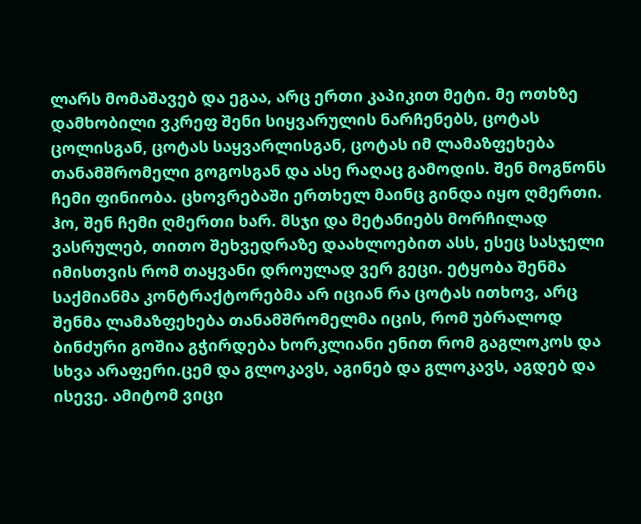ლარს მომაშავებ და ეგაა, არც ერთი კაპიკით მეტი. მე ოთხზე დამხობილი ვკრეფ შენი სიყვარულის ნარჩენებს, ცოტას ცოლისგან, ცოტას საყვარლისგან, ცოტას იმ ლამაზფეხება თანამშრომელი გოგოსგან და ასე რაღაც გამოდის. შენ მოგწონს ჩემი ფინიობა. ცხოვრებაში ერთხელ მაინც გინდა იყო ღმერთი. ჰო, შენ ჩემი ღმერთი ხარ. მსჯი და მეტანიებს მორჩილად ვასრულებ, თითო შეხვედრაზე დაახლოებით ასს, ესეც სასჯელი იმისთვის რომ თაყვანი დროულად ვერ გეცი. ეტყობა შენმა საქმიანმა კონტრაქტორებმა არ იციან რა ცოტას ითხოვ, არც შენმა ლამაზფეხება თანამშრომელმა იცის, რომ უბრალოდ ბინძური გოშია გჭირდება ხორკლიანი ენით რომ გაგლოკოს და სხვა არაფერი.ცემ და გლოკავს, აგინებ და გლოკავს, აგდებ და ისევე. ამიტომ ვიცი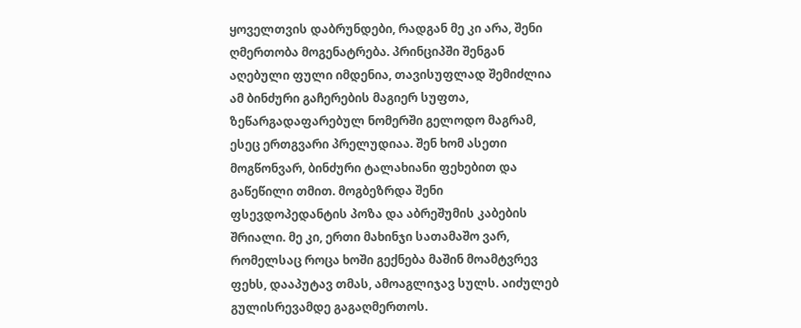ყოველთვის დაბრუნდები, რადგან მე კი არა, შენი ღმერთობა მოგენატრება. პრინციპში შენგან აღებული ფული იმდენია, თავისუფლად შემიძლია ამ ბინძური გაჩერების მაგიერ სუფთა, ზეწარგადაფარებულ ნომერში გელოდო მაგრამ, ესეც ერთგვარი პრელუდიაა. შენ ხომ ასეთი მოგწონვარ, ბინძური ტალახიანი ფეხებით და გაწეწილი თმით. მოგბეზრდა შენი ფსევდოპედანტის პოზა და აბრეშუმის კაბების შრიალი. მე კი, ერთი მახინჯი სათამაშო ვარ, რომელსაც როცა ხოში გექნება მაშინ მოამტვრევ ფეხს, დააპუტავ თმას, ამოაგლიჯავ სულს. აიძულებ გულისრევამდე გაგაღმერთოს.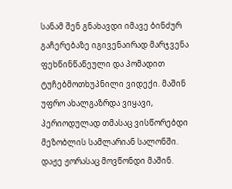სანამ შენ გნახავდი იმავე ბინძურ გაჩერებაზე იგივენაირად მარჯვენა ფეხწინწაწეული და პომადით ტუჩებმოთხუპნილი ვიდექი. მაშინ უფრო ახალგაზრდა ვიყავი, პერიოდულად თმასაც ვისწორებდი მეზობლის სამლარიან სალონში. დაჟე ჟორასაც მოვწონდი მაშინ.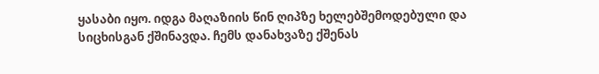ყასაბი იყო. იდგა მაღაზიის წინ ღიპზე ხელებშემოდებული და სიცხისგან ქშინავდა. ჩემს დანახვაზე ქშენას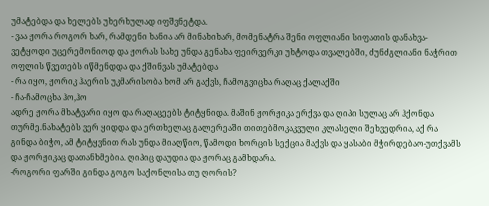უმატებდა და ხელებს უხერხულად იფშვნეტდა.
- ვაა ჟორა როგორ ხარ, რამდენი ხანია არ მინახიხარ, მომენატრა შენი ოფლიანი სიფათის დანახვა- ვეტყოდი უცერემონიოდ და ჟორას სახე უნდა გენახა ფეირვერკი უხტოდა თვალებში, ძუნძგლიანი ნაჭრით ოფლის წვეთებს იწმენდდა და ქშინვას უმატებდა
- რა იყო, ჟორიკ ჰაერის უკმარისობა ხომ არ გაქვს, ჩამოგვიცხა რაღაც ქალაქში
- ჩა-ჩამოცხა ჰო,ჰო
ადრე ჟორა მხატვარი იყო და რაღაცეებს ტიტყნიდა. მაშინ ჟორჟიკა ერქვა და ღიპი სულაც არ ჰქონდა თურმე.ნახატებს ვერ ყიდდა და ერთხელაც გალერეაში თითებმოკაკვული კლასელი შეხვედრია, აქ რა გინდა ბიჭო, ამ ტიტყვნით რას უნდა მიაღწიო, წამოდი ხორცის სექცია მაქვს და ყასაბი მჭირდებაო-უთქვამს და ჟორჟიკაც დათანხმებია. ღიპიც დაუდია და ჟორაც გამხდარა.
-როგორი ფარში გინდა გოგო საქონლისა თუ ღორის?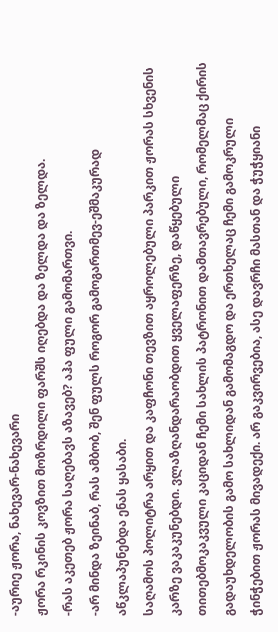-აურიე ჟორა, ნახევარ-ნახევარი
ჟორა რკინის კოვზით მოზრდილი ფარშს იღებდა და ზელდა და ზელდა.
-რას აკეთებ ჟორა საღებავს აზავებ? აჰა ფული გამომართვი.
-არ მინდა ზეინაბ, რას ამბობ, შენ ფულს როგორ გამოგართმევ-ეშმაკურად აწკლაპუნებდა ენას ყასაბი.
საღამოს პოლიტრა არყით და კაფჩონი თევზით აყროლებული პარკით ჟორას სხვენის კარზე ვაკაკუნებდი. ვლაზღანდარაობდით ყველაფერზე, დაწყებული თითებმოკაკვული კაციდან ჩემი სახლის პატრონით დამთავრებული, რომელმაც ქირის გადაუხდელობის გამო სახლიდან გამომაგდო და ერთხელაც ჩემი გამოკრული ჭინჭებით ჟორას მივადექი. არ გაკვირვებია, ასე დავრჩი მასთან და ჭუჭყიანი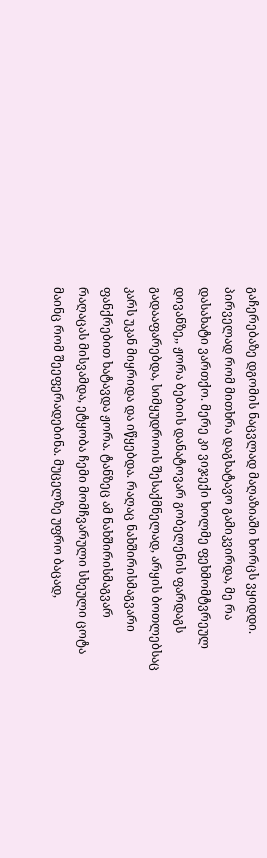გაჩერებაზე დგომის ნაცვლად მაღაზიაში ხორცს ვყიდდი. პირველად რომ მითხრა დაგხატავო გამიკვირდა, მე რა დასახატი ვართქო. მერე კი ვიჯექი ხოლმე ფეხმომტვრეულ დივანზე,, ჟორა ბებიის დანატოვარ გობელენის ფარდაგს გადააფარებდა, სიმყუდროის შესაქმნელად, არყის ბოთლებსაც კარს უკან მიყრიდა და იწყებდა. რაღაც ნახშირისმაგვარი ფანქრებით ხატავდა ჟორა. ტანზეც ამ ნახშირისმაგვარ რაღაცას მისვამდა, ეტყობა ჩემი მომჩვარული სხეული ცოტა მაინც რომ შეეფერადებინა. მუცელზე უფრო ბაცად,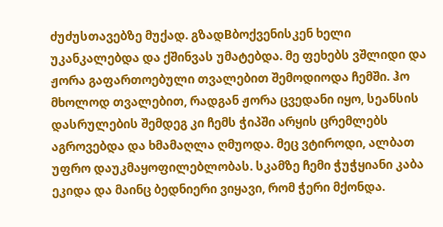ძუძუსთავებზე მუქად. გზადBბოქვენისკენ ხელი უკანკალებდა და ქშინვას უმატებდა. მე ფეხებს ვშლიდი და ჟორა გაფართოებული თვალებით შემოდიოდა ჩემში. ჰო მხოლოდ თვალებით, რადგან ჟორა ცვედანი იყო, სეანსის დასრულების შემდეგ კი ჩემს ჭიპში არყის ცრემლებს აგროვებდა და ხმამაღლა ღმუოდა. მეც ვტიროდი, ალბათ უფრო დაუკმაყოფილებლობას. სკამზე ჩემი ჭუჭყიანი კაბა ეკიდა და მაინც ბედნიერი ვიყავი, რომ ჭერი მქონდა.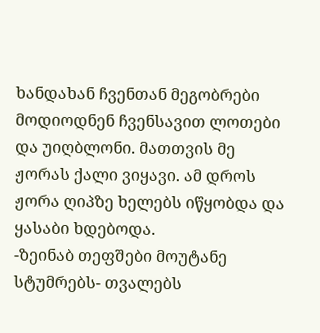ხანდახან ჩვენთან მეგობრები მოდიოდნენ ჩვენსავით ლოთები და უიღბლონი. მათთვის მე ჟორას ქალი ვიყავი. ამ დროს ჟორა ღიპზე ხელებს იწყობდა და ყასაბი ხდებოდა.
-ზეინაბ თეფშები მოუტანე სტუმრებს- თვალებს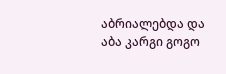აბრიალებდა და აბა კარგი გოგო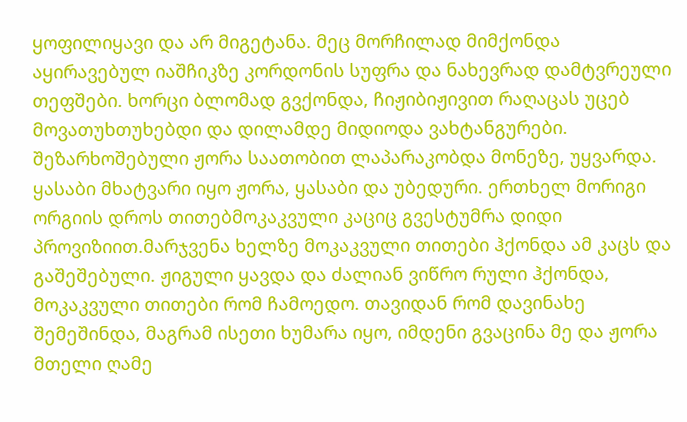ყოფილიყავი და არ მიგეტანა. მეც მორჩილად მიმქონდა აყირავებულ იაშჩიკზე კორდონის სუფრა და ნახევრად დამტვრეული თეფშები. ხორცი ბლომად გვქონდა, ჩიჟიბიჟივით რაღაცას უცებ მოვათუხთუხებდი და დილამდე მიდიოდა ვახტანგურები. შეზარხოშებული ჟორა საათობით ლაპარაკობდა მონეზე, უყვარდა. ყასაბი მხატვარი იყო ჟორა, ყასაბი და უბედური. ერთხელ მორიგი ორგიის დროს თითებმოკაკვული კაციც გვესტუმრა დიდი პროვიზიით.მარჯვენა ხელზე მოკაკვული თითები ჰქონდა ამ კაცს და გაშეშებული. ჟიგული ყავდა და ძალიან ვიწრო რული ჰქონდა, მოკაკვული თითები რომ ჩამოედო. თავიდან რომ დავინახე შემეშინდა, მაგრამ ისეთი ხუმარა იყო, იმდენი გვაცინა მე და ჟორა მთელი ღამე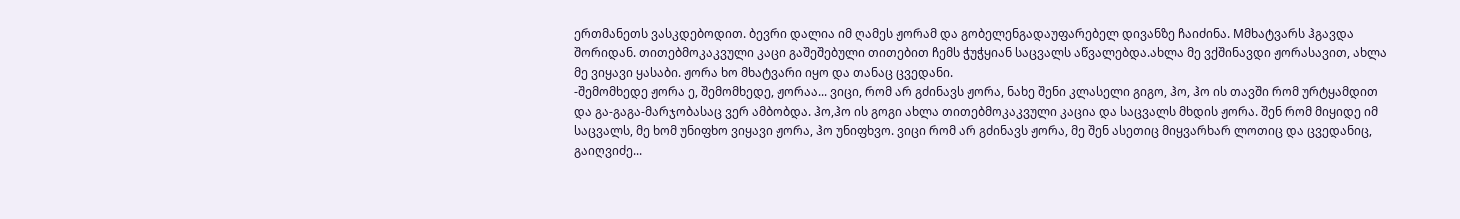ერთმანეთს ვასკდებოდით. ბევრი დალია იმ ღამეს ჟორამ და გობელენგადაუფარებელ დივანზე ჩაიძინა. Mმხატვარს ჰგავდა შორიდან. თითებმოკაკვული კაცი გაშეშებული თითებით ჩემს ჭუჭყიან საცვალს აწვალებდა.ახლა მე ვქშინავდი ჟორასავით, ახლა მე ვიყავი ყასაბი. ჟორა ხო მხატვარი იყო და თანაც ცვედანი.
-შემომხედე ჟორა ე, შემომხედე, ჟორაა... ვიცი, რომ არ გძინავს ჟორა, ნახე შენი კლასელი გიგო, ჰო, ჰო ის თავში რომ ურტყამდით და გა-გაგა-მარჯობასაც ვერ ამბობდა. ჰო,ჰო ის გოგი ახლა თითებმოკაკვული კაცია და საცვალს მხდის ჟორა. შენ რომ მიყიდე იმ საცვალს, მე ხომ უნიფხო ვიყავი ჟორა, ჰო უნიფხვო. ვიცი რომ არ გძინავს ჟორა, მე შენ ასეთიც მიყვარხარ ლოთიც და ცვედანიც, გაიღვიძე...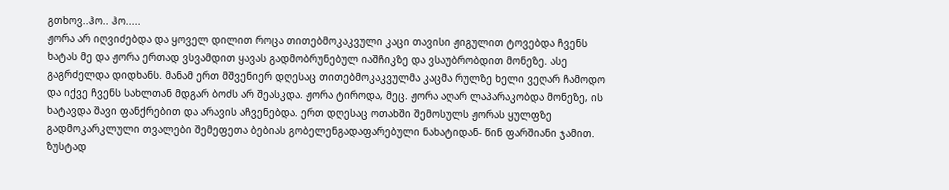გთხოვ..ჰო.. ჰო.....
ჟორა არ იღვიძებდა და ყოველ დილით როცა თითებმოკაკვული კაცი თავისი ჟიგულით ტოვებდა ჩვენს ხატას მე და ჟორა ერთად ვსვამდით ყავას გადმობრუნებულ იაშჩიკზე და ვსაუბრობდით მონეზე. ასე გაგრძელდა დიდხანს. მანამ ერთ მშვენიერ დღესაც თითებმოკაკვულმა კაცმა რულზე ხელი ვეღარ ჩამოდო და იქვე ჩვენს სახლთან მდგარ ბოძს არ შეასკდა. ჟორა ტიროდა, მეც. ჟორა აღარ ლაპარაკობდა მონეზე, ის ხატავდა შავი ფანქრებით და არავის აჩვენებდა. ერთ დღესაც ოთახში შემოსულს ჟორას ყულფზე გადმოკარკლული თვალები შემეფეთა ბებიას გობელენგადაფარებული ნახატიდან- წინ ფარშიანი ჯამით. ზუსტად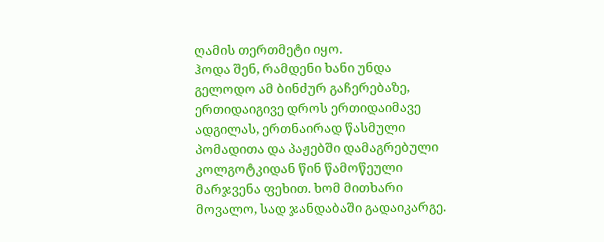ღამის თერთმეტი იყო.
ჰოდა შენ, რამდენი ხანი უნდა გელოდო ამ ბინძურ გაჩერებაზე, ერთიდაიგივე დროს ერთიდაიმავე ადგილას, ერთნაირად წასმული პომადითა და პაჟებში დამაგრებული კოლგოტკიდან წინ წამოწეული მარჯვენა ფეხით. ხომ მითხარი მოვალო, სად ჯანდაბაში გადაიკარგე.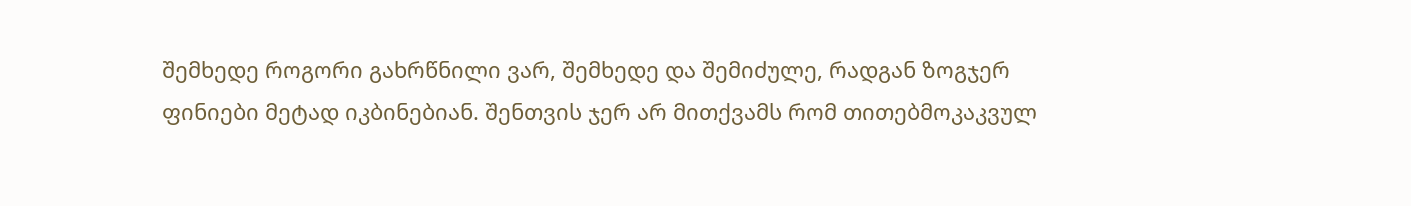შემხედე როგორი გახრწნილი ვარ, შემხედე და შემიძულე, რადგან ზოგჯერ ფინიები მეტად იკბინებიან. შენთვის ჯერ არ მითქვამს რომ თითებმოკაკვულ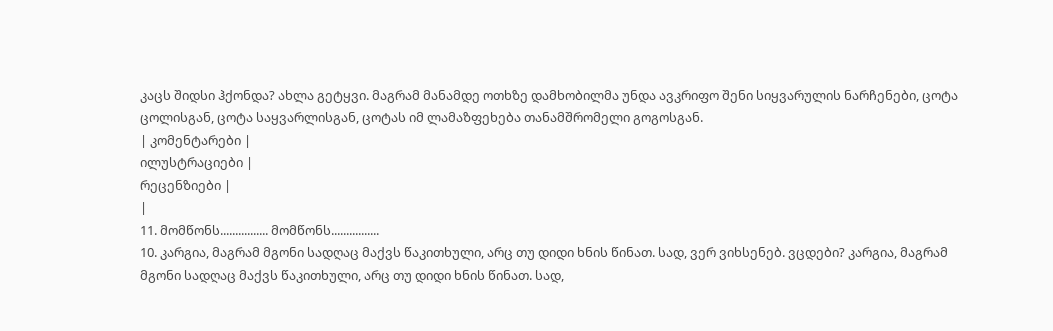კაცს შიდსი ჰქონდა? ახლა გეტყვი. მაგრამ მანამდე ოთხზე დამხობილმა უნდა ავკრიფო შენი სიყვარულის ნარჩენები, ცოტა ცოლისგან, ცოტა საყვარლისგან, ცოტას იმ ლამაზფეხება თანამშრომელი გოგოსგან.
| კომენტარები |
ილუსტრაციები |
რეცენზიები |
|
11. მომწონს................ მომწონს................
10. კარგია, მაგრამ მგონი სადღაც მაქვს წაკითხული, არც თუ დიდი ხნის წინათ. სად, ვერ ვიხსენებ. ვცდები? კარგია, მაგრამ მგონი სადღაც მაქვს წაკითხული, არც თუ დიდი ხნის წინათ. სად,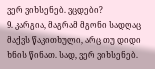ვერ ვიხსენებ. ვცდები?
9. კარგია, მაგრამ მგონი სადღაც მაქვს წაკითხული, არც თუ დიდი ხნის წინათ. სად, ვერ ვიხსენებ.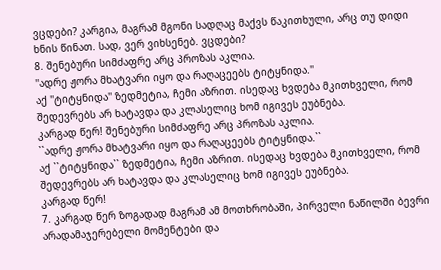ვცდები? კარგია, მაგრამ მგონი სადღაც მაქვს წაკითხული, არც თუ დიდი ხნის წინათ. სად, ვერ ვიხსენებ. ვცდები?
8. შენებური სიმძაფრე არც პროზას აკლია.
''ადრე ჟორა მხატვარი იყო და რაღაცეებს ტიტყნიდა.''
აქ ''ტიტყნიდა'' ზედმეტია, ჩემი აზრით. ისედაც ხვდება მკითხველი, რომ შედევრებს არ ხატავდა და კლასელიც ხომ იგივეს ეუბნება.
კარგად წერ! შენებური სიმძაფრე არც პროზას აკლია.
``ადრე ჟორა მხატვარი იყო და რაღაცეებს ტიტყნიდა.``
აქ ``ტიტყნიდა`` ზედმეტია, ჩემი აზრით. ისედაც ხვდება მკითხველი, რომ შედევრებს არ ხატავდა და კლასელიც ხომ იგივეს ეუბნება.
კარგად წერ!
7. კარგად წერ ზოგადად მაგრამ ამ მოთხრობაში, პირველი ნაწილში ბევრი არადამაჯერებელი მომენტები და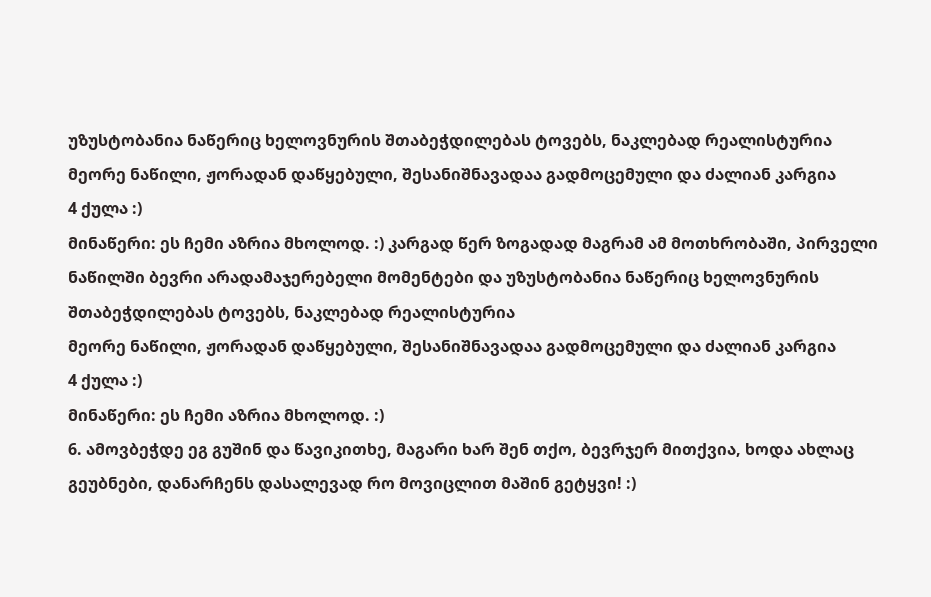უზუსტობანია ნაწერიც ხელოვნურის შთაბეჭდილებას ტოვებს, ნაკლებად რეალისტურია
მეორე ნაწილი, ჟორადან დაწყებული, შესანიშნავადაა გადმოცემული და ძალიან კარგია
4 ქულა :)
მინაწერი: ეს ჩემი აზრია მხოლოდ. :) კარგად წერ ზოგადად მაგრამ ამ მოთხრობაში, პირველი ნაწილში ბევრი არადამაჯერებელი მომენტები და უზუსტობანია ნაწერიც ხელოვნურის შთაბეჭდილებას ტოვებს, ნაკლებად რეალისტურია
მეორე ნაწილი, ჟორადან დაწყებული, შესანიშნავადაა გადმოცემული და ძალიან კარგია
4 ქულა :)
მინაწერი: ეს ჩემი აზრია მხოლოდ. :)
6. ამოვბეჭდე ეგ გუშინ და წავიკითხე, მაგარი ხარ შენ თქო, ბევრჯერ მითქვია, ხოდა ახლაც გეუბნები, დანარჩენს დასალევად რო მოვიცლით მაშინ გეტყვი! :)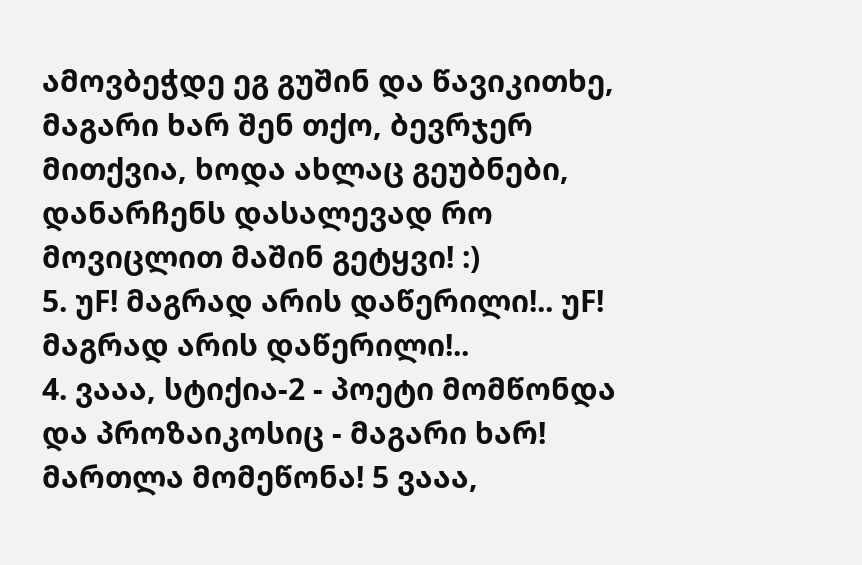ამოვბეჭდე ეგ გუშინ და წავიკითხე, მაგარი ხარ შენ თქო, ბევრჯერ მითქვია, ხოდა ახლაც გეუბნები, დანარჩენს დასალევად რო მოვიცლით მაშინ გეტყვი! :)
5. უF! მაგრად არის დაწერილი!.. უF! მაგრად არის დაწერილი!..
4. ვააა, სტიქია-2 - პოეტი მომწონდა და პროზაიკოსიც - მაგარი ხარ! მართლა მომეწონა! 5 ვააა,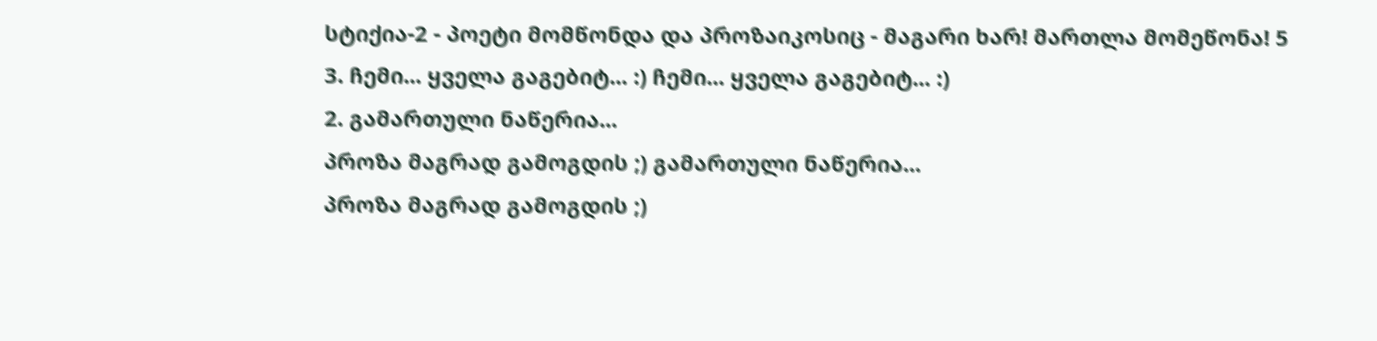სტიქია-2 - პოეტი მომწონდა და პროზაიკოსიც - მაგარი ხარ! მართლა მომეწონა! 5
3. ჩემი... ყველა გაგებიტ... :) ჩემი... ყველა გაგებიტ... :)
2. გამართული ნაწერია...
პროზა მაგრად გამოგდის ;) გამართული ნაწერია...
პროზა მაგრად გამოგდის ;)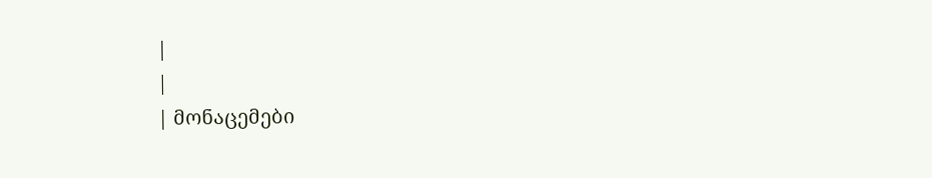|
|
| მონაცემები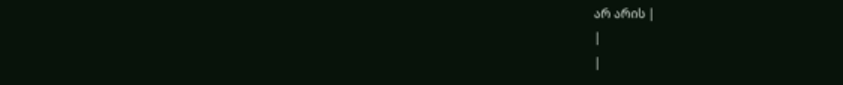არ არის |
|
|